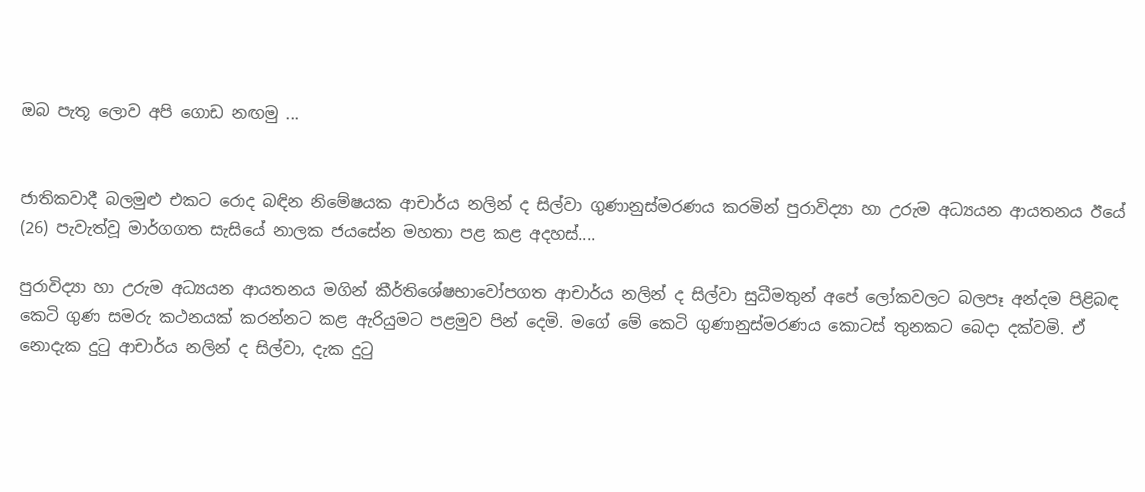ඔබ පැතූ ලොව අපි ගොඩ නඟමු ...


ජාතිකවාදී බලමුළු එකට රොද බඳින නිමේෂයක ආචාර්ය නලින් ද සිල්වා ගුණානුස්මරණය කරමින් පුරාවිද්‍යා හා උරුම අධ්‍යයන ආයතනය ඊයේ (26) පැවැත්වූ මාර්ගගත සැසියේ නාලක ජයසේන මහතා පළ කළ අදහස්....

පුරාවිද්‍යා හා උරුම අධ්‍යයන ආයතනය මගින් කීර්තිශේෂභාවෝපගත ආචාර්ය නලින් ද සිල්වා සුධීමතුන් අපේ ලෝකවලට බලපෑ අන්දම පිළිබඳ කෙටි ගුණ සමරු කථනයක් කරන්නට කළ ඇරියුමට පළමුව පින් දෙමි. මගේ මේ කෙටි ගුණානුස්මරණය කොටස් තුනකට බෙදා දක්වමි. ඒ නොදැක දුටු ආචාර්ය නලින් ද සිල්වා, දැක දුටු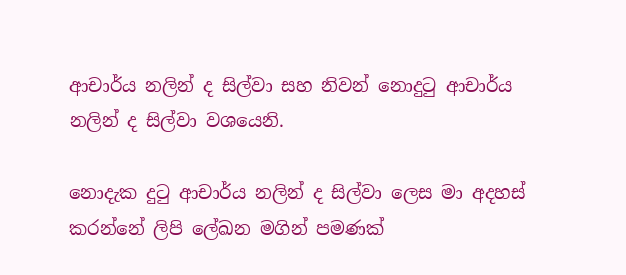ආචාර්ය නලින් ද සිල්වා සහ නිවන් නොදුටු ආචාර්ය නලින් ද සිල්වා වශයෙනි.

නොදැක දුටු ආචාර්ය නලින් ද සිල්වා ලෙස මා අදහස් කරන්නේ ලිපි ලේඛන මගින් පමණක්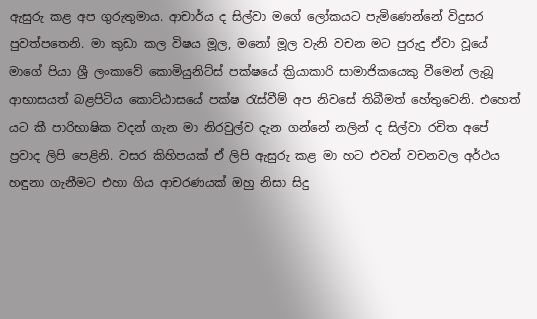ඇසුරු කළ අප ගුරුතුමාය. ආචාර්ය ද සිල්වා මගේ ලෝකයට පැමිණෙන්නේ විදුසර පුවත්පතෙනි. මා කුඩා කල විෂය මූල, මනෝ මූල වැනි වචන මට පුරුදු ඒවා වූයේ මාගේ පියා ශ්‍රී ලංකාවේ කොමියුනිට්ස් පක්ෂයේ ක්‍රියාකාරි සාමාජිකයෙකු වීමෙන් ලැබූ ආභාසයත් බළපිටිය කොට්ඨාසයේ පක්ෂ රැස්වීම් අප නිවසේ තිබීමත් හේතුවෙනි. එහෙත් යට කී පාරිභාෂික වදන් ගැන මා නිරවුල්ව දැන ගන්නේ නලින් ද සිල්වා රචිත අපේ ප්‍රවාද ලිපි පෙළිනි. වසර කිහිපයක් ඒ ලිපි ඇසුරු කළ මා හට එවන් වචනවල අර්ථය හඳුනා ගැනීමට එහා ගිය ආචරණයක් ඔහු නිසා සිදු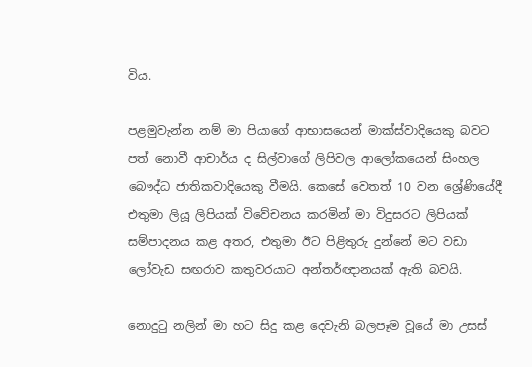විය.

පළමුවැන්න නම් මා පියාගේ ආභාසයෙන් මාක්ස්වාදියෙකු බවට පත් නොවී ආචාර්ය ද සිල්වාගේ ලිපිවල ආලෝකයෙන් සිංහල බෞද්ධ ජාතිකවාදියෙකු වීමයි. කෙසේ වෙතත් 10 වන ශ්‍රේණියේදී එතුමා ලියූ ලිපියක් විවේචනය කරමින් මා විදුසරට ලිපියක් සම්පාදනය කළ අතර, එතුමා ඊට පිළිතුරු දුන්නේ මට වඩා ලෝවැඩ සඟරාව කතුවරයාට අන්තර්ඥානයක් ඇති බවයි.

නොදුටු නලින් මා හට සිදු කළ දෙවැනි බලපෑම වූයේ මා උසස්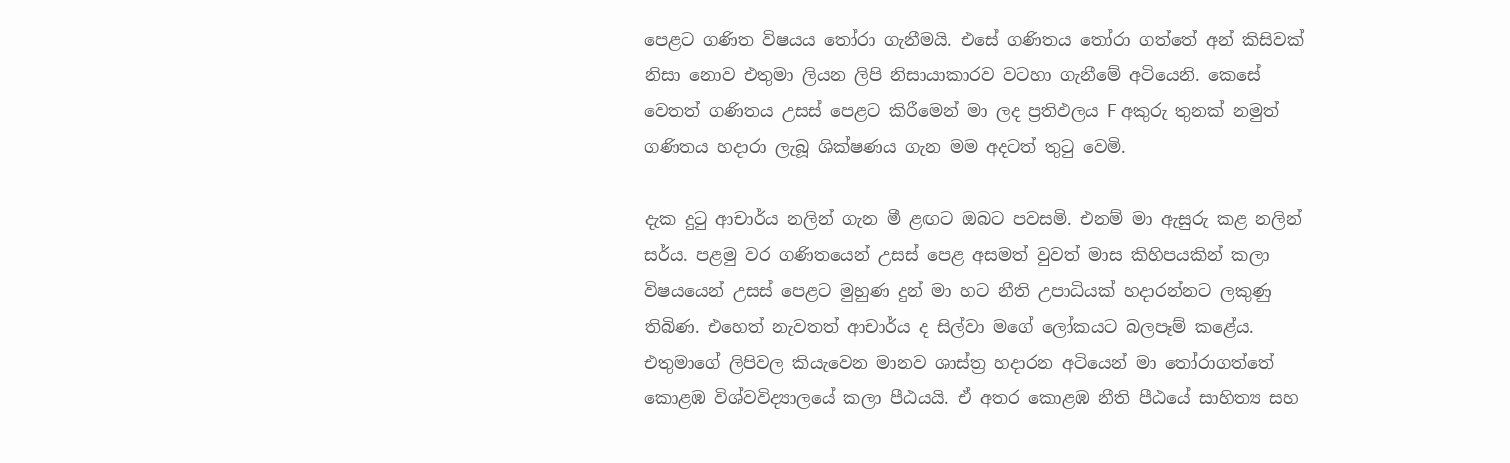පෙළට ගණිත විෂයය තෝරා ගැනීමයි. එසේ ගණිතය තෝරා ගත්තේ අන් කිසිවක් නිසා නොව එතුමා ලියන ලිපි නිසායාකාරව වටහා ගැනීමේ අටියෙනි. කෙසේ වෙතත් ගණිතය උසස් පෙළට කිරීමෙන් මා ලද ප්‍රතිඵලය F අකුරු තුනක් නමුත් ගණිතය හදාරා ලැබූ ශික්ෂණය ගැන මම අදටත් තුටු වෙමි.

දැක දුටු ආචාර්ය නලින් ගැන මී ළඟට ඔබට පවසමි. එනම් මා ඇසුරු කළ නලින් සර්ය. පළමු වර ගණිතයෙන් උසස් පෙළ අසමත් වුවත් මාස කිහිපයකින් කලා විෂයයෙන් උසස් පෙළට මුහුණ දුන් මා හට නීති උපාධියක් හදාරන්නට ලකුණු තිබිණ. එහෙත් නැවතත් ආචාර්ය ද සිල්වා මගේ ලෝකයට බලපෑම් කළේය. එතුමාගේ ලිපිවල කියැවෙන මානව ශාස්ත්‍ර හදාරන අටියෙන් මා තෝරාගත්තේ කොළඹ විශ්වවිද්‍යාලයේ කලා පීඨයයි. ඒ අතර කොළඹ නීති පීඨයේ සාහිත්‍ය සහ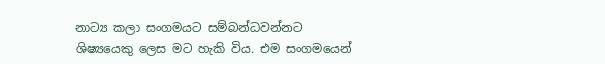නාට්‍ය කලා සංගමයට සම්බන්ධවන්නට ශිෂ්‍යයෙකු ලෙස මට හැකි විය. එම සංගමයෙන්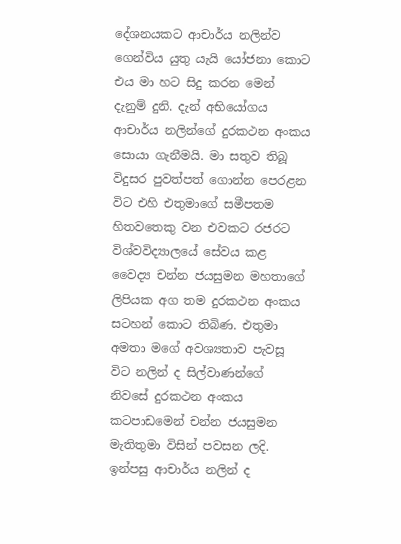දේශනයකට ආචාර්ය නලින්ව ගෙන්විය යුතු යැයි යෝජනා කොට එය මා හට සිදු කරන මෙන් දැනුම් දුනි. දැන් අභියෝගය ආචාර්ය නලින්ගේ දුරකථන අංකය සොයා ගැනීමයි. මා සතුව තිබූ විදුසර පුවත්පත් ගොන්න පෙරළන විට එහි එතුමාගේ සමීපතම හිතවතෙකු වන එවකට රජරට විශ්වවිද්‍යාලයේ සේවය කළ වෛද්‍ය චන්න ජයසුමන මහතාගේ ලිපියක අග තම දුරකථන අංකය සටහන් කොට තිබිණ. එතුමා අමතා මගේ අවශ්‍යතාව පැවසූ විට නලින් ද සිල්වාණන්ගේ නිවසේ දුරකථන අංකය කටපාඩමෙන් චන්න ජයසුමන මැතිතුමා විසින් පවසන ලදි. ඉන්පසු ආචාර්ය නලින් ද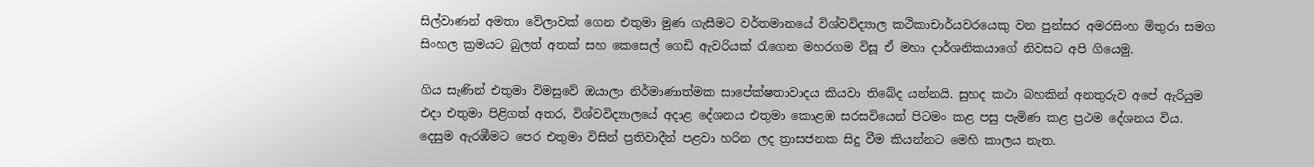සිල්වාණන් අමතා වේලාවක් ගෙන එතුමා මුණ ගැසීමට වර්තමානයේ විශ්වවිද්‍යාල කථිකාචාර්යවරයෙකු වන පුන්සර අමරසිංහ මිතුරා සමග සිංහල ක්‍රමයට බුලත් අතක් සහ කෙසෙල් ගෙඩි ඇවරියක් රැගෙන මහරගම විසූ ඒ මහා දාර්ශනිකයාගේ නිවසට අපි ගියෙමු.

ගිය සැණින් එතුමා විමසුවේ ඔයාලා නිර්මාණාත්මක සාපේක්ෂතාවාදය කියවා තිබේද යන්නයි. සුහද කථා බහකින් අනතුරුව අපේ ඇරියුම එදා එතුමා පිළිගත් අතර, විශ්වවිද්‍යාලයේ අදාළ දේශනය එතුමා කොළඹ සරසවියෙන් පිටමං කළ පසු පැමිණ කළ ප්‍රථම දේශනය විය. දෙසුම ඇරඹීමට පෙර එතුමා විසින් ප්‍රතිවාදීන් පළවා හරින ලද ත්‍රාසජනක සිදු වීම කියන්නට මෙහි කාලය නැත.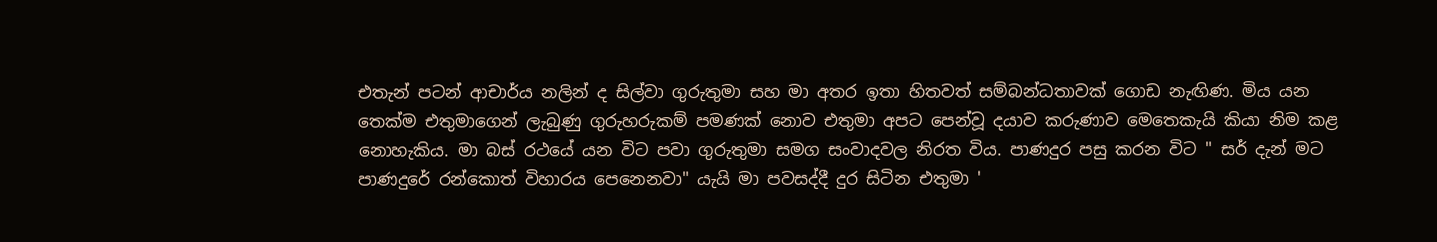එතැන් පටන් ආචාර්ය නලින් ද සිල්වා ගුරුතුමා සහ මා අතර ඉතා හිතවත් සම්බන්ධතාවක් ගොඩ නැඟිණ. මිය යන තෙක්ම එතුමාගෙන් ලැබුණු ගුරුහරුකම් පමණක් නොව එතුමා අපට පෙන්වූ දයාව කරුණාව මෙතෙකැයි කියා නිම කළ නොහැකිය. මා බස් රථයේ යන විට පවා ගුරුතුමා සමග සංවාදවල නිරත විය. පාණදුර පසු කරන විට " සර් දැන් මට පාණදුරේ රන්කොත් විහාරය පෙනෙනවා" යැයි මා පවසද්දී දුර සිටින එතුමා '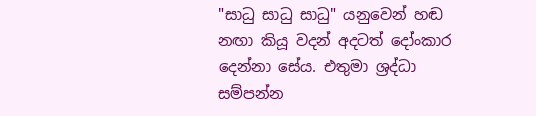"සාධු සාධු සාධු" යනුවෙන් හඬ නඟා කියූ වදන් අදටත් දෝංකාර දෙන්නා සේය. එතුමා ශ්‍රද්ධා සම්පන්න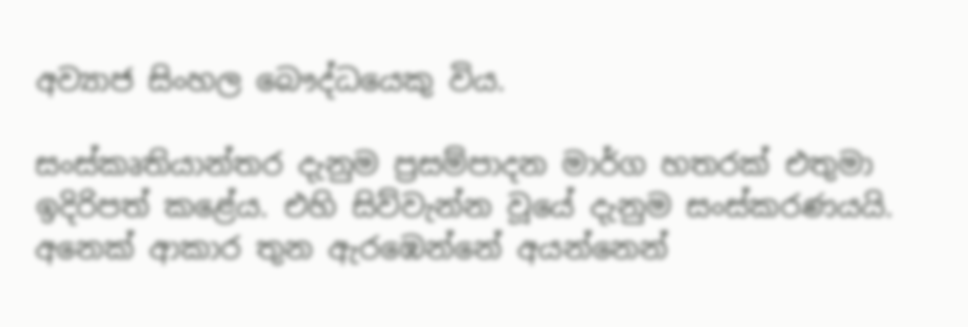අව්‍යාජ සිංහල බෞද්ධයෙකු විය.

සංස්කෘතියාන්තර දැනුම ප්‍රසම්පාදන මාර්ග හතරක් එතුමා ඉදිරිපත් කළේය. එහි සිව්වැන්න වූයේ දැනුම සංස්කරණයයි. අනෙක් ආකාර තුන ඇරඹෙන්නේ අයන්නෙන්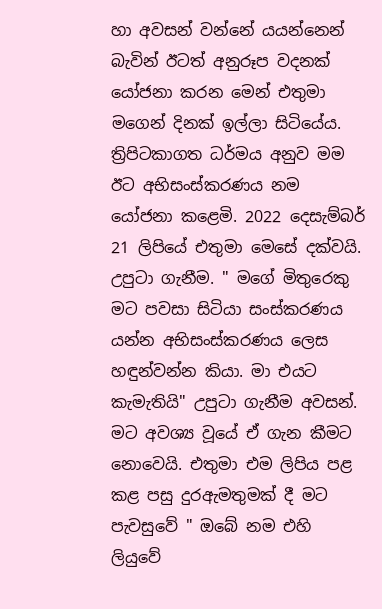හා අවසන් වන්නේ යයන්නෙන් බැවින් ඊටත් අනුරූප වදනක් යෝජනා කරන මෙන් එතුමා මගෙන් දිනක් ඉල්ලා සිටියේය. ත්‍රිපිටකාගත ධර්මය අනුව මම ඊට අභිසංස්කරණය නම යෝජනා කළෙමි. 2022 දෙසැම්බර් 21 ලිපියේ එතුමා මෙසේ දක්වයි. උපුටා ගැනීම. " මගේ මිතුරෙකු මට පවසා සිටියා සංස්කරණය යන්න අභිසංස්කරණය ලෙස හඳුන්වන්න කියා. මා එයට කැමැතියි" උපුටා ගැනීම අවසන්. මට අවශ්‍ය වූයේ ඒ ගැන කීමට නොවෙයි. එතුමා එම ලිපිය පළ කළ පසු දුරඇමතුමක් දී මට පැවසුවේ " ඔබේ නම එහි ලියුවේ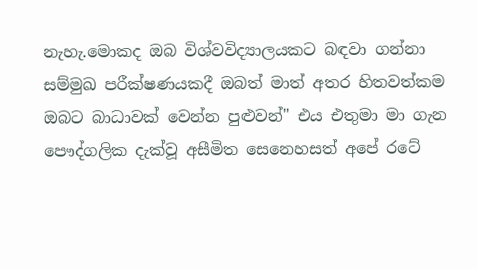නැහැ.මොකද ඔබ විශ්වවිද්‍යාලයකට බඳවා ගන්නා සම්මුඛ පරීක්ෂණයකදී ඔබත් මාත් අතර හිතවත්කම ඔබට බාධාවක් වෙන්න පුළුවන්" එය එතුමා මා ගැන
පෞද්ගලික දැක්වූ අසීමිත සෙනෙහසත් අපේ රටේ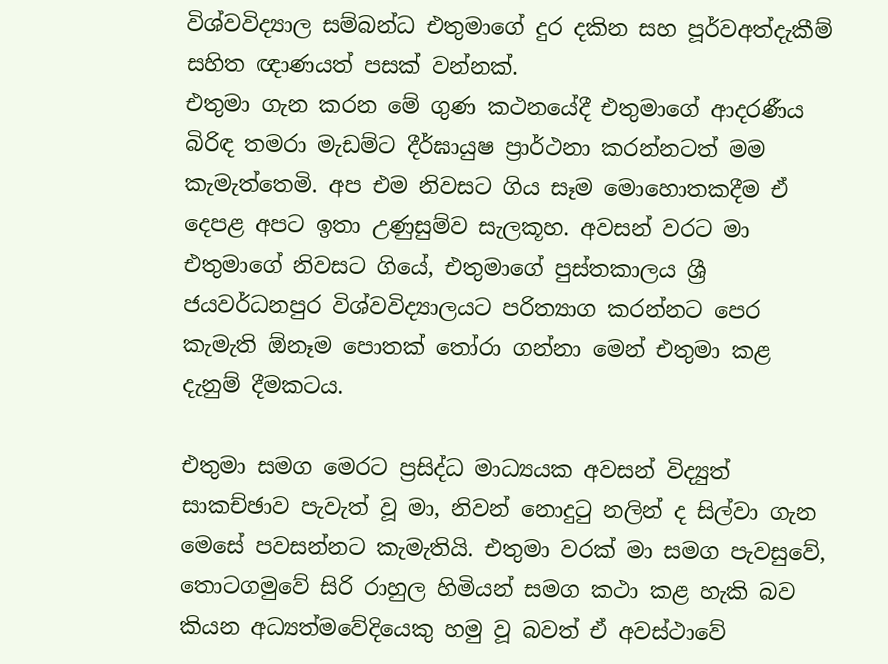විශ්වවිද්‍යාල සම්බන්ධ එතුමාගේ දුර දකින සහ පූර්වඅත්දැකීම් සහිත ඥාණයත් පසක් වන්නක්.
එතුමා ගැන කරන මේ ගුණ කථනයේදී එතුමාගේ ආදරණීය බිරිඳ තමරා මැඩම්ට දීර්ඝායුෂ ප්‍රාර්ථනා කරන්නටත් මම කැමැත්තෙමි. අප එම නිවසට ගිය සෑම මොහොතකදීම ඒ දෙපළ අපට ඉතා උණුසුම්ව සැලකූහ. අවසන් වරට මා එතුමාගේ නිවසට ගියේ, එතුමාගේ පුස්තකාලය ශ්‍රී ජයවර්ධනපුර විශ්වවිද්‍යාලයට පරිත්‍යාග කරන්නට පෙර කැමැති ඕනෑම පොතක් තෝරා ගන්නා මෙන් එතුමා කළ දැනුම් දීමකටය.

එතුමා සමග මෙරට ප්‍රසිද්ධ මාධ්‍යයක අවසන් විද්‍යුත් සාකච්ඡාව පැවැත් වූ මා, නිවන් නොදුටු නලින් ද සිල්වා ගැන මෙසේ පවසන්නට කැමැතියි. එතුමා වරක් මා සමග පැවසුවේ, තොටගමුවේ සිරි රාහුල හිමියන් සමග කථා කළ හැකි බව කියන අධ්‍යත්මවේදියෙකු හමු වූ බවත් ඒ අවස්ථාවේ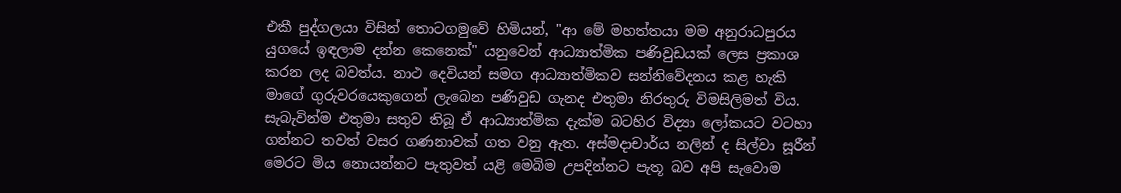එකී පුද්ගලයා විසින් තොටගමුවේ හිමියන්, "ආ මේ මහත්තයා මම අනුරාධපුරය යුගයේ ඉඳලාම දන්න කෙනෙක්" යනුවෙන් ආධ්‍යාත්මික පණිවුඩයක් ලෙස ප්‍රකාශ කරන ලද බවත්ය. නාථ දෙවියන් සමග ආධ්‍යාත්මිකව සන්නිවේදනය කළ හැකි මාගේ ගුරුවරයෙකුගෙන් ලැබෙන පණිවුඩ ගැනද එතුමා නිරතුරු විමසිලිමත් විය.
සැබැවින්ම එතුමා සතුව තිබූ ඒ ආධ්‍යාත්මික දැක්ම බටහිර විද්‍යා ලෝකයට වටහා ගන්නට තවත් වසර ගණනාවක් ගත වනු ඇත. අස්මදාචාර්ය නලින් ද සිල්වා සූරීන් මෙරට මිය නොයන්නට පැතුවත් යළි මෙබිම උපදින්නට පැතූ බව අපි සැවොම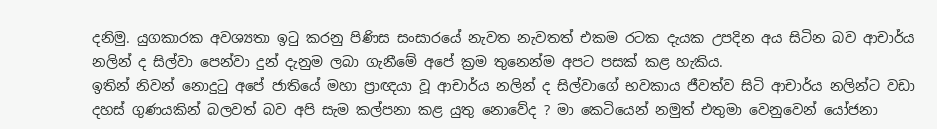දනිමු. යුගකාරක අවශ්‍යතා ඉටු කරනු පිණිස සංසාරයේ නැවත නැවතත් එකම රටක දැයක උපදින අය සිටින බව ආචාර්ය නලින් ද සිල්වා පෙන්වා දුන් දැනුම ලබා ගැනීමේ අපේ ක්‍රම තුනෙන්ම අපට පසක් කළ හැකිය.
ඉතින් නිවන් නොදුටු අපේ ජාතියේ මහා ප්‍රාඥයා වූ ආචාර්ය නලින් ද සිල්වාගේ භවකාය ජීවත්ව සිටි ආචාර්ය නලින්ට වඩා දහස් ගුණයකින් බලවත් බව අපි සැම කල්පනා කළ යුතු නොවේද ? මා කෙටියෙන් නමුත් එතුමා වෙනුවෙන් යෝජනා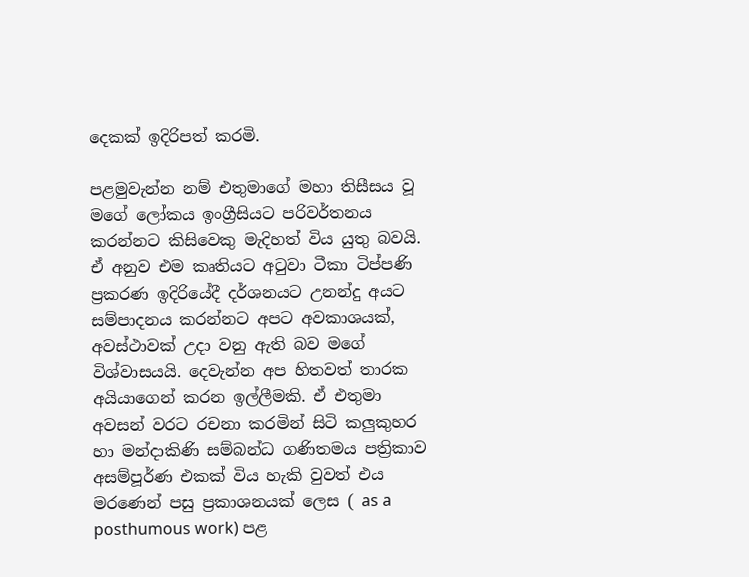දෙකක් ඉදිරිපත් කරමි.

පළමුවැන්න නම් එතුමාගේ මහා තිසීසය වූ මගේ ලෝකය ඉංග්‍රීසියට පරිවර්තනය කරන්නට කිසිවෙකු මැදිහත් විය යුතු බවයි. ඒ අනුව එම කෘතියට අටුවා ටීකා ටිප්පණි ප්‍රකරණ ඉදිරියේදී දර්ශනයට උනන්දු අයට සම්පාදනය කරන්නට අපට අවකාශයක්, අවස්ථාවක් උදා වනු ඇති බව මගේ විශ්වාසයයි. දෙවැන්න අප හිතවත් තාරක අයියාගෙන් කරන ඉල්ලීමකි. ඒ එතුමා අවසන් වරට රචනා කරමින් සිටි කලුකුහර හා මන්දාකිණි සම්බන්ධ ගණිතමය පත්‍රිකාව අසම්පූර්ණ එකක් විය හැකි වුවත් එය මරණෙන් පසු ප්‍රකාශනයක් ලෙස ( as a posthumous work) පළ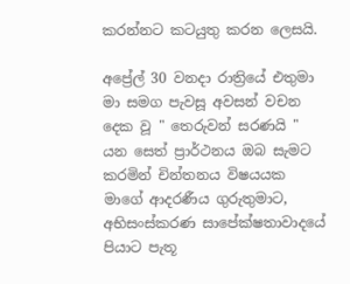කරන්නට කටයුතු කරන ලෙසයි.

අප්‍රේල් 30 වනදා රාත්‍රියේ එතුමා මා සමග පැවසූ අවසන් වචන දෙක වූ " තෙරුවන් සරණයි " යන සෙත් ප්‍රාර්ථනය ඔබ සැමට කරමින් චින්තනය විෂයයක මාගේ ආදරණීය ගුරුතුමාට, අභිසංස්කරණ සාපේක්ෂතාවාදයේ පියාට පැතූ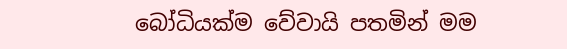බෝධියක්ම වේවායි පතමින් මම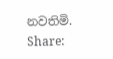නවතිමි.
Share: